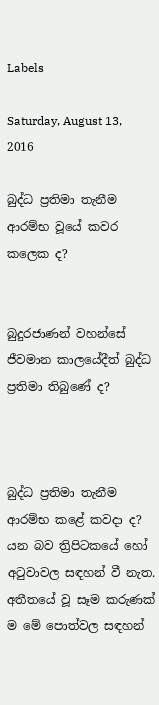Labels

Saturday, August 13, 2016

බුද්ධ ප්‍රතිමා තැනීම ආරම්භ වූයේ කවර කලෙක ද?


බුදුරජාණන් වහන්සේ ජීවමාන කාලයේදීත් බුද්ධ ප්‍රතිමා තිබුණේ ද?



බුද්ධ ප්‍රතිමා තැනීම ආරම්භ කළේ කවදා ද? යන බව ත්‍රිපිටකයේ හෝ අටුවාවල සඳහන් වී නැත. අතීතයේ වූ සෑම කරුණක් ම මේ පොත්වල සඳහන්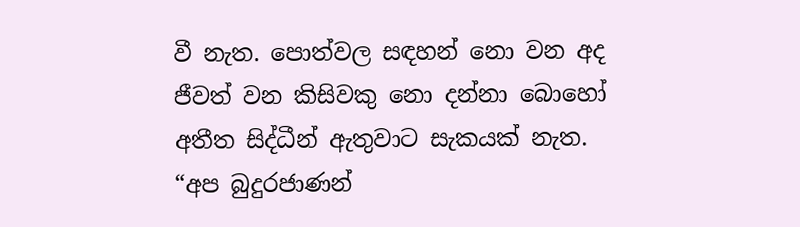වී නැත. පොත්වල සඳහන් නො වන අද ජීවත් වන කිසිවකු නො දන්නා බොහෝ අතීත සිද්ධීන් ඇතුවාට සැකයක් නැත.
“අප බුදුරජාණන්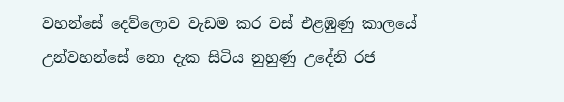වහන්සේ දෙව්ලොව වැඩම කර වස් එළඹුණු කාලයේ උන්වහන්සේ නො දැක සිටිය නුහුණු උදේනි රජ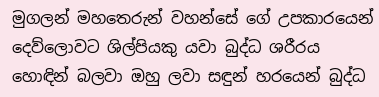මුගලන් මහතෙරුන් වහන්සේ ගේ උපකාරයෙන් දෙව්ලොවට ශිල්පියකු යවා බුද්ධ ශරීරය හොඳින් බලවා ඔහු ලවා සඳුන් හරයෙන් බුද්ධ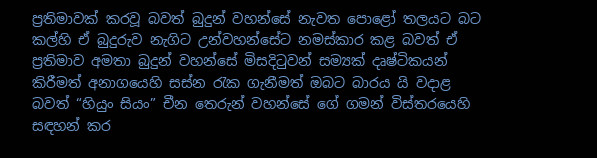ප්‍රතිමාවක් කරවූ බවත් බුදුන් වහන්සේ නැවත පොළෝ තලයට බට කල්හි ඒ බුදුරුව නැගිට උන්වහන්සේට නමස්කාර කළ බවත් ඒ ප්‍රතිමාව අමතා බුදුන් වහන්සේ මිසදිටුවන් සම්‍යක් දෘෂ්ටිකයන් කිරීමත් අනාගයෙහි සස්න රැක ගැනීමත් ඔබට බාරය යි වදාළ බවත් “හියුං සියං” චීන තෙරුන් වහන්සේ ගේ ගමන් විස්තරයෙහි සඳහන් කර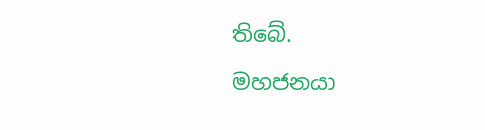තිබේ.

මහජනයා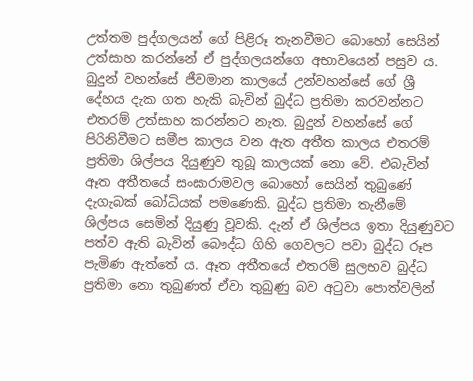උත්තම පුද්ගලයන් ගේ පිළිරූ තැනවීමට බොහෝ සෙයින් උත්සාහ කරන්නේ ඒ පුද්ගලයන්ගෙ අභාවයෙන් පසුව ය. බුදුන් වහන්සේ ජීවමාන කාලයේ උන්වහන්සේ ගේ ශ්‍රී දේහය දැක ගත හැකි බැවින් බුද්ධ ප්‍රතිමා කරවන්නට එතරම් උත්සාහ කරන්නට නැත. බුදුන් වහන්සේ ගේ පිරිනිවීමට සමීප කාලය වන ඇත අතීත කාලය එතරම් ප්‍රතිමා ශිල්පය දියුණුව තුබූ කාලයක් නො වේ. එබැවින් ඈත අතීතයේ සංඝාරාමවල බොහෝ සෙයින් තුබුණේ දැගැබක් බෝධියක් පමණෙකි. බුද්ධ ප්‍රතිමා තැනීමේ ශිල්පය සෙමින් දියුණු වූවකි. දැන් ඒ ශිල්පය ඉතා දියුණුවට පත්ව ඇති බැවින් බෞද්ධ ගිහි ගෙවලට පවා බුද්ධ රූප පැමිණ ඇත්තේ ය. ඈත අතීතයේ එතරම් සුලභව බුද්ධ ප්‍රතිමා නො තුබුණත් ඒවා තුබුණු බව අටුවා පොත්වලින්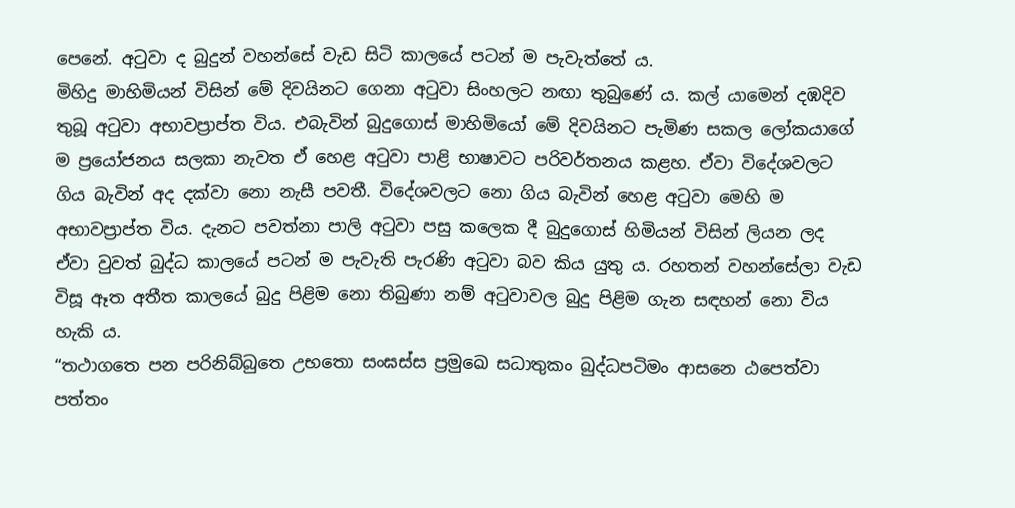පෙනේ. අටුවා ද බුදුන් වහන්සේ වැඩ සිටි කාලයේ පටන් ම පැවැත්තේ ය.
මිහිදු මාහිමියන් විසින් මේ දිවයිනට ගෙනා අටුවා සිංහලට නඟා තුබුණේ ය. කල් යාමෙන් දඹදිව තුබූ අටුවා අභාවප්‍රාප්ත විය. එබැවින් බුදුගොස් මාහිමියෝ මේ දිවයිනට පැමිණ සකල ලෝකයාගේ ම ප්‍රයෝජනය සලකා නැවත ඒ හෙළ අටුවා පාළි භාෂාවට පරිවර්තනය කළහ. ඒවා විදේශවලට ගිය බැවින් අද දක්වා නො නැසී පවතී. විදේශවලට නො ගිය බැවින් හෙළ අටුවා මෙහි ම අභාවප්‍රාප්ත විය. දැනට පවත්නා පාලි අටුවා පසු කලෙක දී බුදුගොස් හිමියන් විසින් ලියන ලද ඒවා වුවත් බුද්ධ කාලයේ පටන් ම පැවැති පැරණි අටුවා බව කිය යුතු ය. රහතන් වහන්සේලා වැඩ විසූ ඈත අතීත කාලයේ බුදු පිළිම නො තිබුණා නම් අටුවාවල බුදු පිළිම ගැන සඳහන් නො විය හැකි ය.
“තථාගතෙ පන පරිනිබ්බුතෙ උභතො සංඝස්ස ප්‍රමුඛෙ සධාතුකං බුද්ධපටිමං ආසනෙ ඨපෙත්වා පත්තං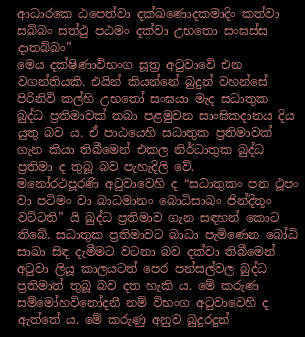ආධාරකෙ ඨපෙත්වා දක්ඛණොදකමාදිං කත්වා සබ්බං සත්ථු පඨමං දක්වා උභතො සංඝස්ස දාතබ්බං”
මෙය දක්ෂිණාවිභංග සූත්‍ර අටුවාවේ එන වගන්තියකි. එයින් කියන්නේ බුදුන් වහන්සේ පිරිනිවි කල්හි උභතෝ සංඝයා මැද සධාතුක බුද්ධ ප්‍රතිමාවක් තබා පළමුවන සාංඝිකදානය දිය යුතු බව ය. ඒ පාඨයෙහි සධාතුක ප්‍රතිමාවක් ගැන කියා තිබීමෙන් එකල නිර්ධාතුක බුද්ධ ප්‍රතිමා ද තුබූ බව පැහැදිලි වේ.
මනෝරථපූරණි අටුවාවෙහි ද “සධාතුකං පන ථූපං වා පටිමං වා බාධමානං බොධිසාඛං ජින්දිතූං වට්ටති” යි බුද්ධ ප්‍රතිමාව ගැන සඳහන් කොට තිබේ. සධාතුක ප්‍රතිමාවට බාධා පැමිණෙන බෝධි සාඛා සිඳ දැමීමට වටනා බව දක්වා තිබීමෙන් අටුවා ලියූ කාලයටත් පෙර පන්සල්වල බුද්ධ ප්‍රතිමාත් තුබූ බව දත හැකි ය. මේ කරුණ සම්මෝහවිනෝදනී නම් විභංග අටුවාවෙහි ද ඇත්තේ ය. මේ කරුණු අනුව බුදුරදුන්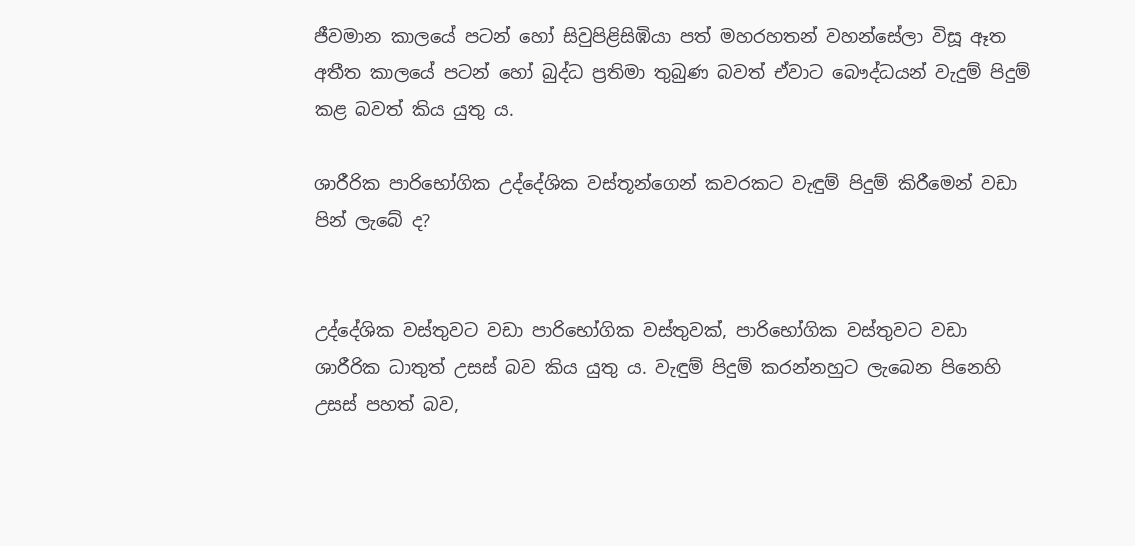ජීවමාන කාලයේ පටන් හෝ සිවුපිළිසිඹියා පත් මහරහතන් වහන්සේලා විසූ ඈත අතීත කාලයේ පටන් හෝ බුද්ධ ප්‍රතිමා තුබුණ බවත් ඒවාට බෞද්ධයන් වැදුම් පිදුම් කළ බවත් කිය යුතු ය.

ශාරීරික පාරිභෝගික උද්දේශික වස්තූන්ගෙන් කවරකට වැඳුම් පිදුම් කිරීමෙන් වඩා පින් ලැබේ ද?


උද්දේශික වස්තුවට වඩා පාරිභෝගික වස්තුවක්, පාරිභෝගික වස්තුවට වඩා ශාරීරික ධාතුත් උසස් බව කිය යුතු ය. වැඳුම් පිදුම් කරන්නහුට ලැබෙන පිනෙහි උසස් පහත් බව,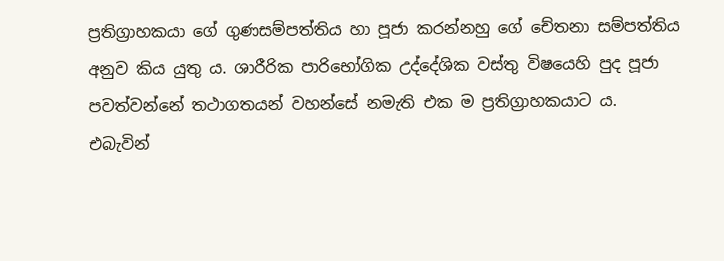ප්‍රතිග්‍රාහකයා ගේ ගුණසම්පත්තිය හා පූජා කරන්නහු ගේ චේතනා සම්පත්තිය අනුව කිය යුතු ය. ශාරීරික පාරිභෝගික උද්දේශික වස්තු විෂයෙහි පුද පූජා පවත්වන්නේ තථාගතයන් වහන්සේ නමැති එක ම ප්‍රතිග්‍රාහකයාට ය. එබැවින්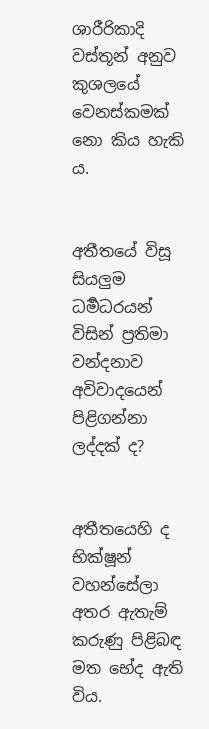ශාරීරිකාදි වස්තූන් අනුව කුශලයේ වෙනස්කමක් නො කිය හැකි ය.


අතීතයේ විසූ සියලුම ධර්‍මධරයන් විසින් ප්‍රතිමා වන්දනාව අවිවාදයෙන් පිළිගන්නා ලද්දක් ද?


අතීතයෙහි ද භික්ෂූන් වහන්සේලා අතර ඇතැම් කරුණු පිළිබඳ මත භේද ඇති විය.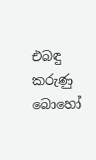එබඳු කරුණු බොහෝ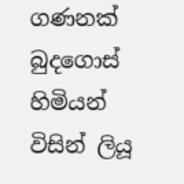ගණනක් බුදගොස් හිමියන් විසින් ලියූ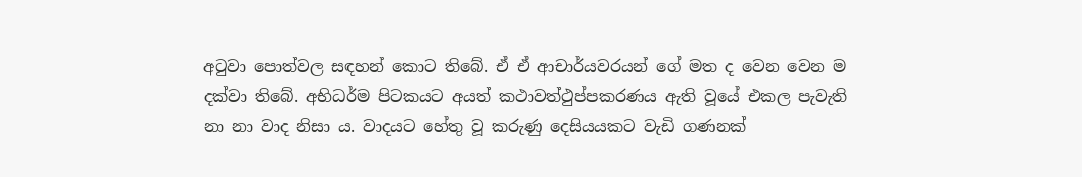අටුවා පොත්වල සඳහන් කොට තිබේ. ඒ ඒ ආචාර්යවරයන් ගේ මත ද වෙන වෙන ම දක්වා තිබේ. අභිධර්ම පිටකයට අයත් කථාවත්ථුප්පකරණය ඇති වූයේ එකල පැවැති නා නා වාද නිසා ය. වාදයට හේතු වූ කරුණු දෙසියයකට වැඩි ගණනක්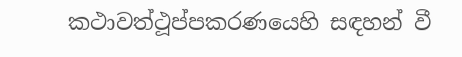කථාවත්ථූප්පකරණයෙහි සඳහන් වී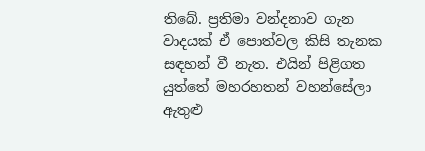තිබේ. ප්‍රතිමා වන්දනාව ගැන වාදයක් ඒ පොත්වල කිසි තැනක සඳහන් වී නැත. එයින් පිළිගත යුත්තේ මහරහතන් වහන්සේලා ඇතුළු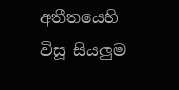අතීතයෙහි විසූ සියලුම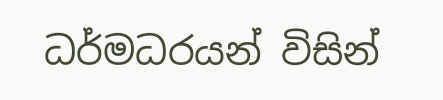ධර්මධරයන් විසින්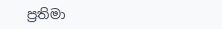ප්‍රතිමා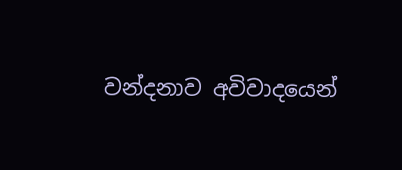වන්දනාව අවිවාදයෙන්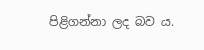පිළිගන්නා ලද බව ය.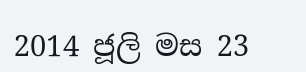2014 ජූලි මස 23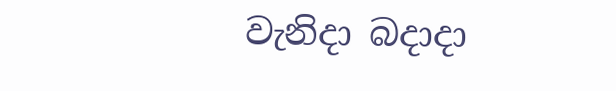වැනිදා බදාදා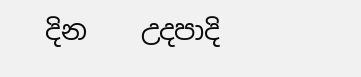දින    උදපාදි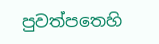පුවත්පතෙහි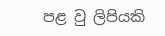පළ වු ලිපියකි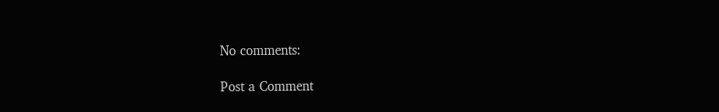No comments:

Post a Comment